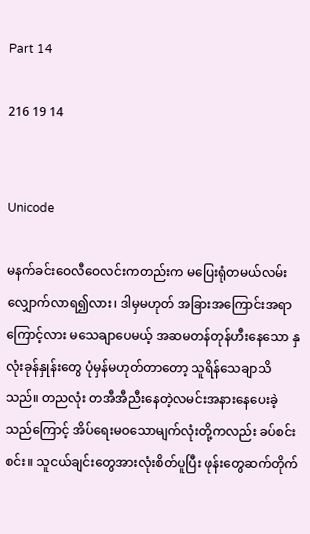Part 14

216 19 14


Unicode

မနက်ခင်းဝေလီဝေလင်းကတည်းက မပြေးရုံတမယ်လမ်းလျှောက်လာရ၍လား၊ ဒါမှမဟုတ် အခြားအကြောင်းအရာကြောင့်လား မသေချာပေမယ့် အဆမတန်တုန်ဟီးနေသော နှလုံးခုန်နှုန်းတွေ ပုံမှန်မဟုတ်တာတော့ သူရိန်သေချာသိသည်။ တညလုံး တအီအီညီးနေတဲ့လမင်းအနားနေပေးခဲ့သည်ကြောင့် အိပ်ရေးမဝသောမျက်လုံးတို့ကလည်း ခပ်စင်းစင်း။ သူငယ်ချင်းတွေအားလုံးစိတ်ပူပြီး ဖုန်းတွေဆက်တိုက်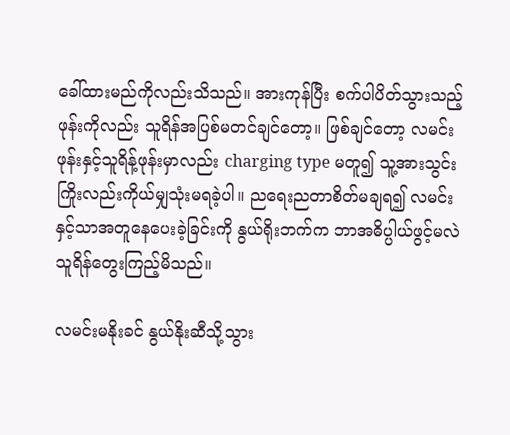ခေါ်ထားမည်ကိုလည်းသိသည်။ အားကုန်ပြီး စက်ပါပိတ်သွားသည့်ဖုန်းကိုလည်း သူရိန်အပြစ်မတင်ချင်တော့။ ဖြစ်ချင်တော့ လမင်းဖုန်းနှင့်သူရိန့်ဖုန်းမှာလည်း charging type မတူ၍ သူ့အားသွင်းကြိုးလည်းကိုယ်မျှသုံးမရခဲ့ပါ။ ညရေးညတာစိတ်မချရ၍ လမင်းနှင့်သာအတူနေပေးခဲ့ခြင်းကို နွယ်ရိုးဘက်က ဘာအဓိပ္ပါယ်ဖွင့်မလဲ သူရိန်တွေးကြည့်မိသည်။

လမင်းမနိုးခင် နွယ်နိုးဆီသို့သွား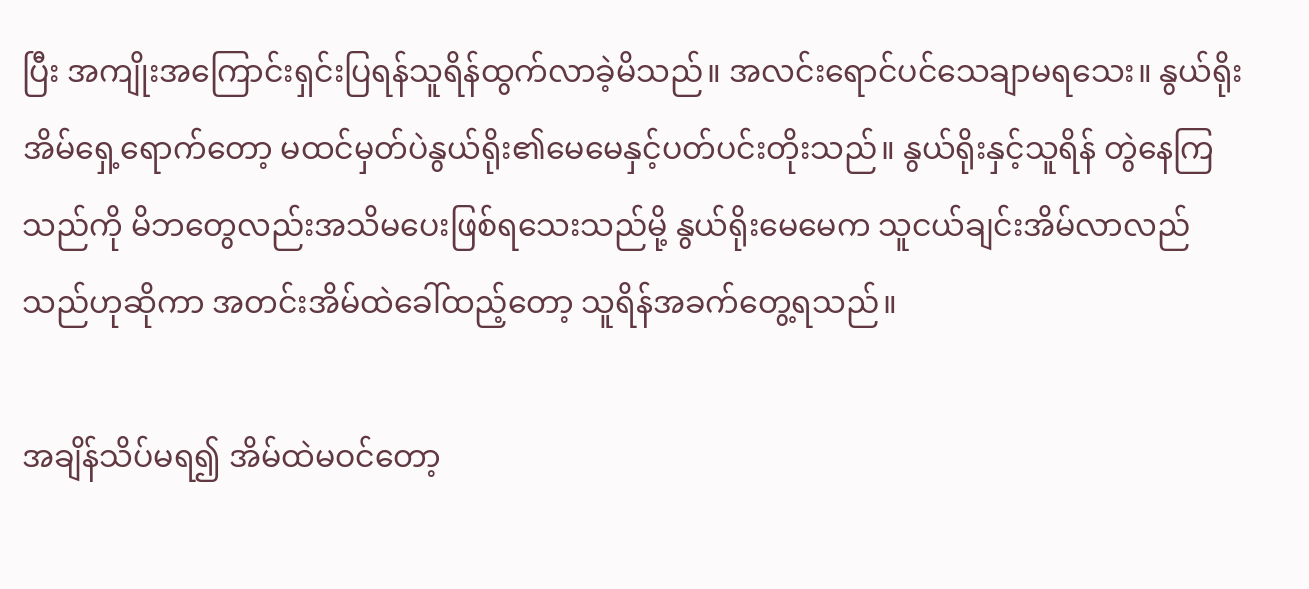ပြီး အကျိုးအကြောင်းရှင်းပြရန်သူရိန်ထွက်လာခဲ့မိသည်။ အလင်းရောင်ပင်သေချာမရသေး။ နွယ်ရိုးအိမ်ရှေ့ရောက်တော့ မထင်မှတ်ပဲနွယ်ရိုး၏မေမေနှင့်ပတ်ပင်းတိုးသည်။ နွယ်ရိုးနှင့်သူရိန် တွဲနေကြသည်ကို မိဘတွေလည်းအသိမပေးဖြစ်ရသေးသည်မို့ နွယ်ရိုးမေမေက သူငယ်ချင်းအိမ်လာလည်သည်ဟုဆိုကာ အတင်းအိမ်ထဲခေါ်ထည့်တော့ သူရိန်အခက်တွေ့ရသည်။

အချိန်သိပ်မရ၍ အိမ်ထဲမဝင်တော့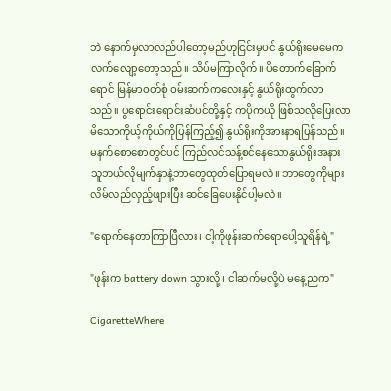ဘဲ နောက်မှလာလည်ပါတော့မည်ဟုငြင်းမှပင် နွယ်ရိုးမေမေကလက်လျော့တော့သည်။ သိပ်မကြာလိုက်။ ပိတောက်ခြောက်ရောင် မြန်မာဝတ်စုံ ဝမ်းဆက်ကလေးနှင့် နွယ်ရိုးထွက်လာသည်။ ပွရောင်းရောင်းဆံပင်တို့နှင့် ကပိုကယို ဖြစ်သလိုပြေးလာမိသောကိုယ့်ကိုယ်ကိုပြန်ကြည့်၍ နွယ်ရိုးကိုအားနာရပြန်သည်။ မနက်စောစောတွင်ပင် ကြည်လင်သန့်စင်နေသောနွယ်ရိုးအနား သူဘယ်လိုမျက်နှာနဲ့ဘာတွေထုတ်ပြောရမလဲ။ ဘာတွေကိုများလိမ်လည်လှည့်ဖျားပြီး ဆင်ခြေပေးနိုင်ပါ့မလဲ။

"ရောက်နေတာကြာပြီလား၊ ငါ့ကိုဖုန်းဆက်ရောပေါ့သူရိန်ရဲ့"

"ဖုန်းက battery down သွားလို့၊ ငါဆက်မလို့ပဲ မနေ့ညက"

CigaretteWhere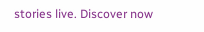stories live. Discover now